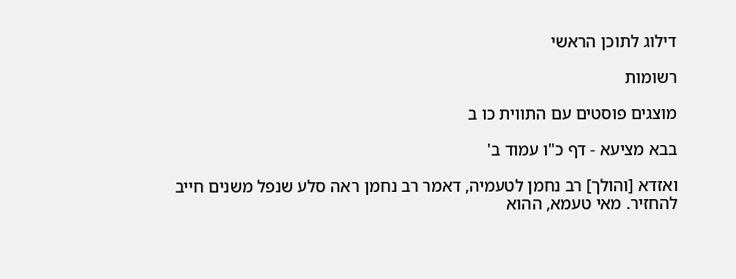דילוג לתוכן הראשי

רשומות

מוצגים פוסטים עם התווית כו ב

בבא מציעא - דף כ"ו עמוד ב'

ואזדא [והולך] רב נחמן לטעמיה, דאמר רב נחמן ראה סלע שנפל משנים חייב להחזיר. מאי טעמא, ההוא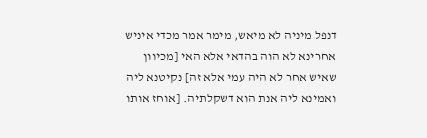דנפל מיניה לא מיאש, מימר אמר מכדי איניש אחרינא לא הוה בהדאי אלא האי [מכיוון שאיש אחר לא היה עמי אלא זה] נקיטנא ליה ואמינא ליה אנת הוא דשקלתיה. [אוחז אותו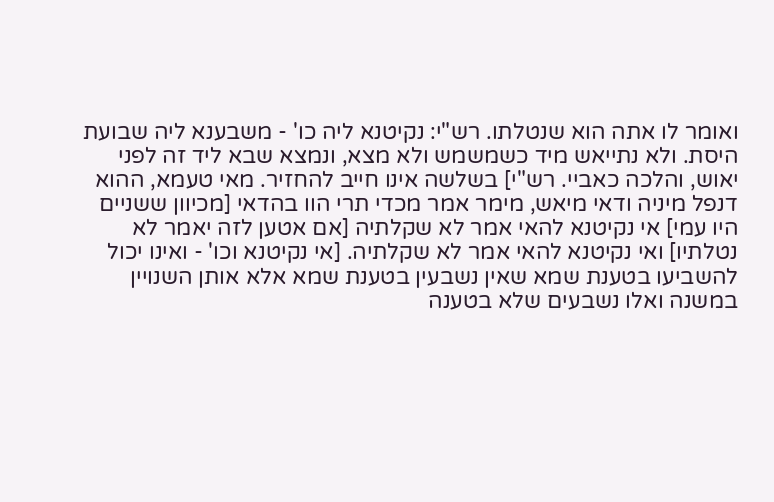ואומר לו אתה הוא שנטלתו. רש"י: נקיטנא ליה כו' - משבענא ליה שבועת היסת. ולא נתייאש מיד כשמשמש ולא מצא, ונמצא שבא ליד זה לפני יאוש, והלכה כאביי. רש"י] בשלשה אינו חייב להחזיר. מאי טעמא, ההוא דנפל מיניה ודאי מיאש, מימר אמר מכדי תרי הוו בהדאי [מכיוון ששניים היו עמי] אי נקיטנא להאי אמר לא שקלתיה [אם אטען לזה יאמר לא נטלתיו] ואי נקיטנא להאי אמר לא שקלתיה. [אי נקיטנא וכו' - ואינו יכול להשביעו בטענת שמא שאין נשבעין בטענת שמא אלא אותן השנויין במשנה ואלו נשבעים שלא בטענה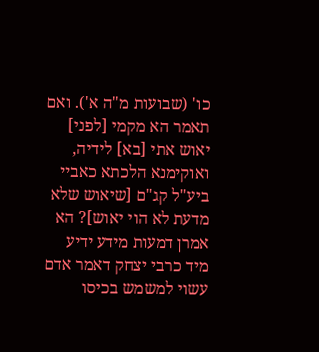כו' (שבועות מ"ה א'). ואם תאמר הא מקמי [לפני] יאוש אתי [בא] לידיה, ואוקימנא הלכתא כאביי ביע"ל קג"ם [שיאוש שלא מדעת לא הוי יאוש]? הא אמרן דמעות מידע ידיע מיד כרבי יצחק דאמר אדם עשוי למשמש בכיסו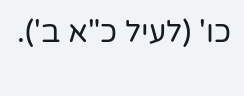כו' (לעיל כ"א ב').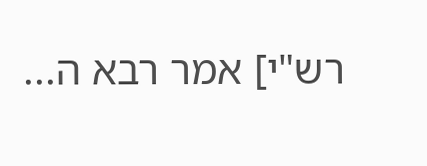רש"י] אמר רבא ה...